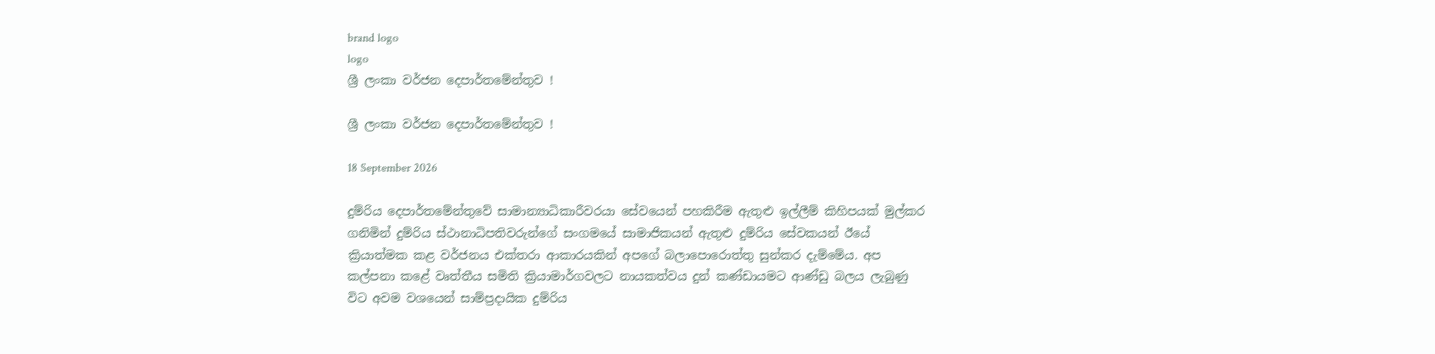brand logo
logo
ශ්‍රී ලංකා වර්ජන දෙපාර්තමේන්තුව !

ශ්‍රී ලංකා වර්ජන දෙපාර්තමේන්තුව !

18 September 2026

දුම්රිය දෙපාර්තමේන්තුවේ සාමාන්‍යාධිකාරීවරයා සේවයෙන් පහකිරීම ඇතුළු ඉල්ලීම් කිහිපයක් මුල්කර ගනිමින් දුම්රිය ස්ථානාධිපතිවරුන්ගේ සංගමයේ සාමාජිකයන් ඇතුළු දුම්රිය සේවකයන් ඊයේ ක්‍රියාත්මක කළ වර්ජනය එක්තරා ආකාරයකින් අපගේ බලාපොරොත්තු සුන්කර දැම්මේය. අප කල්පනා කළේ වෘත්තීය සමිති ක්‍රියාමාර්ගවලට නායකත්වය දුන් කණ්ඩායමට ආණ්ඩු බලය ලැබුණු විට අවම වශයෙන් සාම්ප්‍රදායික දුම්රිය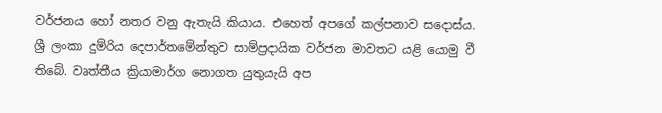වර්ජනය හෝ නතර වනු ඇතැයි කියාය. එහෙත් අපගේ කල්පනාව සදොස්ය. ශ්‍රී ලංකා දුම්රිය දෙපාර්තමේන්තුව සාම්ප්‍රදායික වර්ජන මාවතට යළි යොමු වී තිබේ. වෘත්තීය ක්‍රියාමාර්ග නොගත යුතුයැයි අප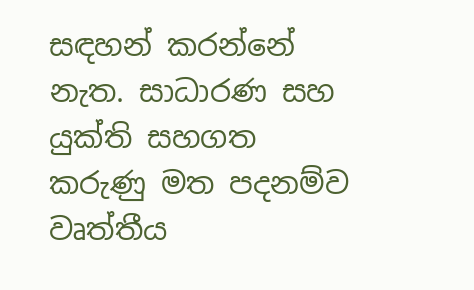සඳහන් කරන්නේ නැත. සාධාරණ සහ යුක්ති සහගත කරුණු මත පදනම්ව වෘත්තීය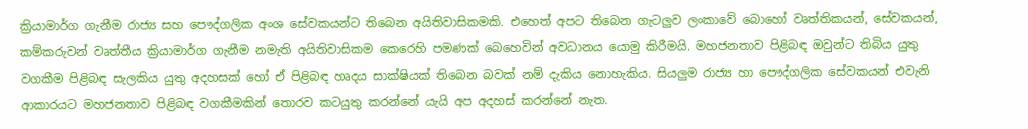ක්‍රියාමාර්ග ගැනීම රාජ්‍ය සහ පෞද්ගලික අංශ සේවකයන්ට තිබෙන අයිතිවාසිකමකි. එහෙත් අපට තිබෙන ගැටලුව ලංකාවේ බොහෝ වෘත්තිකයන්, සේවකයන්, කම්කරුවන් වෘත්තීය ක්‍රියාමාර්ග ගැනීම නමැති අයිතිවාසිකම කෙරෙහි පමණක් බෙහෙවින් අවධානය යොමු කිරීමයි. මහජනතාව පිළිබඳ ඔවුන්ට තිබිය යුතු වගකීම පිළිබඳ සැලකිය යුතු අදහසක් හෝ ඒ පිළිබඳ හෘදය සාක්ෂියක් තිබෙන බවක් නම් දැකිය නොහැකිය. සියලුම රාජ්‍ය හා පෞද්ගලික සේවකයන් එවැනි ආකාරයට මහජනතාව පිළිබඳ වගකීමකින් තොරව කටයුතු කරන්නේ යැයි අප අදහස් කරන්නේ නැත.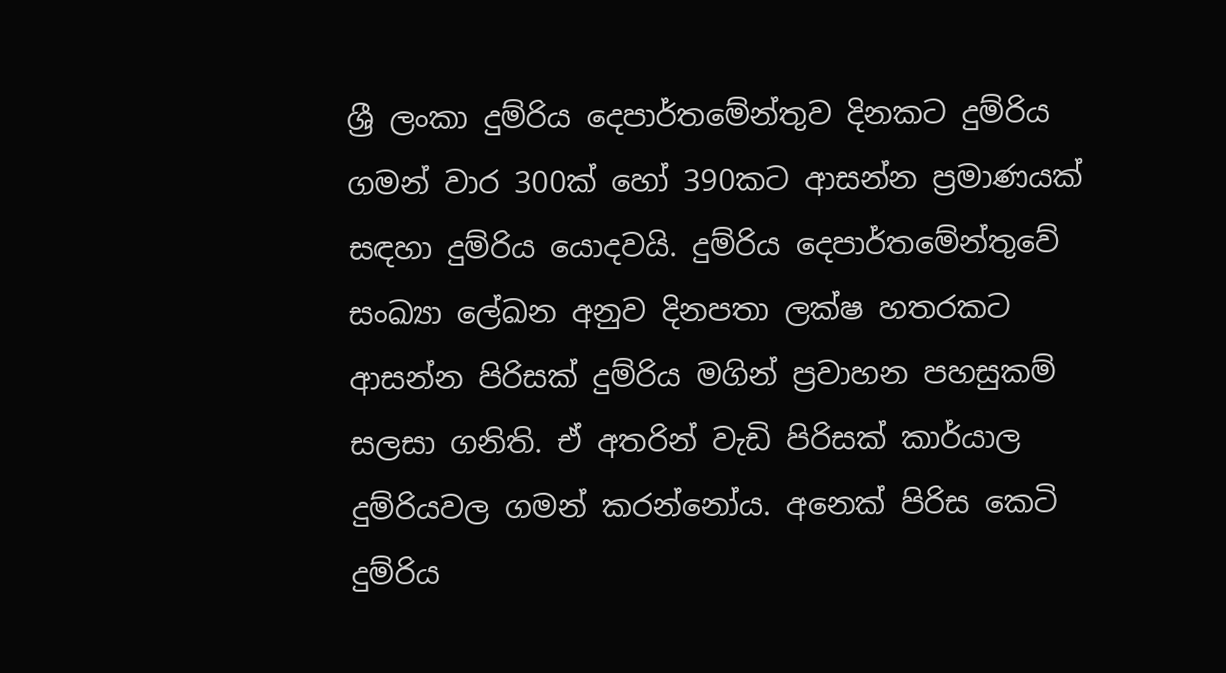ශ්‍රී ලංකා දුම්රිය දෙපාර්තමේන්තුව දිනකට දුම්රිය ගමන් වාර 300ක් හෝ 390කට ආසන්න ප්‍රමාණයක් සඳහා දුම්රිය යොදවයි. දුම්රිය දෙපාර්තමේන්තුවේ සංඛ්‍යා ලේඛන අනුව දිනපතා ලක්ෂ හතරකට ආසන්න පිරිසක් දුම්රිය මගින් ප්‍රවාහන පහසුකම් සලසා ගනිති. ඒ අතරින් වැඩි පිරිසක් කාර්යාල දුම්රියවල ගමන් කරන්නෝය. අනෙක් පිරිස කෙටි දුම්රිය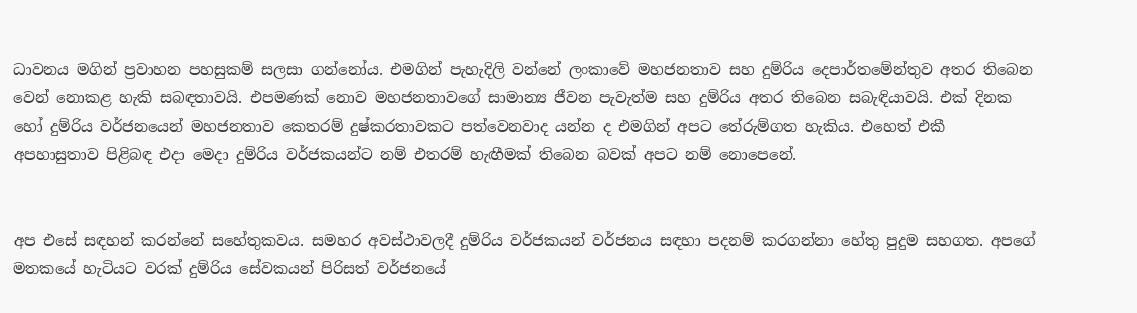ධාවනය මගින් ප්‍රවාහන පහසුකම් සලසා ගන්නෝය. එමගින් පැහැදිලි වන්නේ ලංකාවේ මහජනතාව සහ දුම්රිය දෙපාර්තමේන්තුව අතර තිබෙන වෙන් නොකළ හැකි සබඳතාවයි. එපමණක් නොව මහජනතාවගේ සාමාන්‍ය ජීවන පැවැත්ම සහ දුම්රිය අතර තිබෙන සබැඳියාවයි. එක් දිනක හෝ දුම්රිය වර්ජනයෙන් මහජනතාව කෙතරම් දුෂ්කරතාවකට පත්වෙනවාද යන්න ද එමගින් අපට තේරුම්ගත හැකිය. එහෙත් එකී අපහාසුතාව පිළිබඳ එදා මෙදා දුම්රිය වර්ජකයන්ට නම් එතරම් හැඟීමක් තිබෙන බවක් අපට නම් නොපෙනේ.


අප එසේ සඳහන් කරන්නේ සහේතුකවය. සමහර අවස්ථාවලදී දුම්රිය වර්ජකයන් වර්ජනය සඳහා පදනම් කරගන්නා හේතු පුදුම සහගත. අපගේ මතකයේ හැටියට වරක් දුම්රිය සේවකයන් පිරිසත් වර්ජනයේ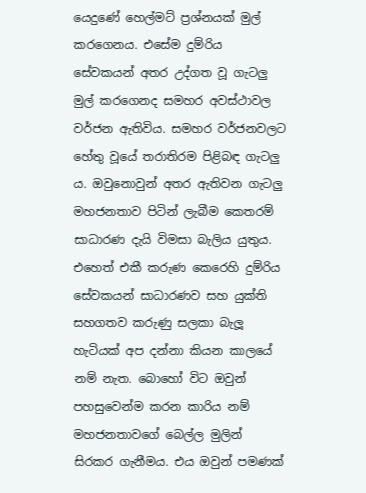යෙදුණේ හෙල්මට් ප්‍රශ්නයක් මුල් කරගෙනය. එසේම දුම්රිය සේවකයන් අතර උද්ගත වූ ගැටලු මුල් කරගෙනද සමහර අවස්ථාවල වර්ජන ඇතිවිය. සමහර වර්ජනවලට හේතු වූයේ තරාතිරම පිළිබඳ ගැටලු ය. ඔවුනොවුන් අතර ඇතිවන ගැටලු මහජනතාව පිටින් ලැබීම කෙතරම් සාධාරණ දැයි විමසා බැලිය යුතුය. එහෙත් එකී කරුණ කෙරෙහි දුම්රිය සේවකයන් සාධාරණව සහ යුක්ති සහගතව කරුණු සලකා බැලූ හැටියක් අප දන්නා කියන කාලයේ නම් නැත. බොහෝ විට ඔවුන් පහසුවෙන්ම කරන කාරිය නම් මහජනතාවගේ බෙල්ල මුලින් සිරකර ගැනීමය. එය ඔවුන් පමණක්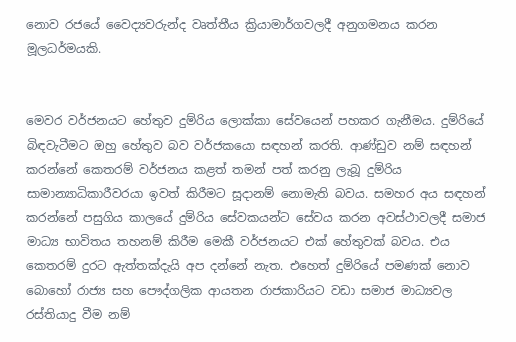නොව රජයේ වෛද්‍යවරුන්ද වෘත්තීය ක්‍රියාමාර්ගවලදී අනුගමනය කරන මූලධර්මයකි.


මෙවර වර්ජනයට හේතුව දුම්රිය ලොක්කා සේවයෙන් පහකර ගැනීමය. දුම්රියේ බිඳවැටීමට ඔහු හේතුව බව වර්ජකයො සඳහන් කරති. ආණ්ඩුව නම් සඳහන් කරන්නේ කෙතරම් වර්ජනය කළත් තමන් පත් කරනු ලැබූ දුම්රිය සාමාන්‍යාධිකාරීවරයා ඉවත් කිරීමට සූදානම් නොමැති බවය. සමහර අය සඳහන් කරන්නේ පසුගිය කාලයේ දුම්රිය සේවකයන්ට සේවය කරන අවස්ථාවලදී සමාජ මාධ්‍ය භාවිතය තහනම් කිරීම මෙකී වර්ජනයට එක් හේතුවක් බවය. එය කෙතරම් දුරට ඇත්තක්දැයි අප දන්නේ නැත. එහෙත් දුම්රියේ පමණක් නොව බොහෝ රාජ්‍ය සහ පෞද්ගලික ආයතන රාජකාරියට වඩා සමාජ මාධ්‍යවල රස්තියාදු වීම නම්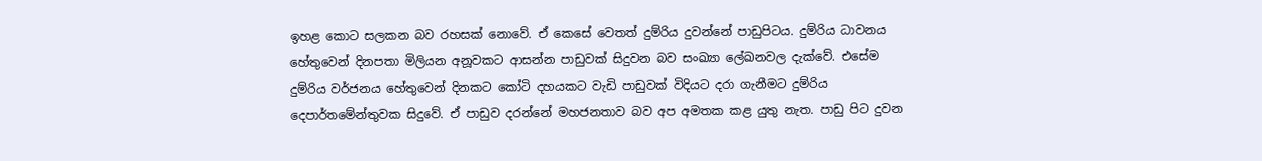ඉහළ කොට සලකන බව රහසක් නොවේ. ඒ කෙසේ වෙතත් දුම්රිය දුවන්නේ පාඩුපිටය. දුම්රිය ධාවනය හේතුවෙන් දිනපතා මිලියන අනූවකට ආසන්න පාඩුවක් සිදුවන බව සංඛ්‍යා ලේඛනවල දැක්වේ. එසේම දුම්රිය වර්ජනය හේතුවෙන් දිනකට කෝටි දහයකට වැඩි පාඩුවක් විදියට දරා ගැනීමට දුම්රිය දෙපාර්තමේන්තුවක සිදුවේ. ඒ පාඩුව දරන්නේ මහජනතාව බව අප අමතක කළ යුතු නැත. පාඩු පිට දුවන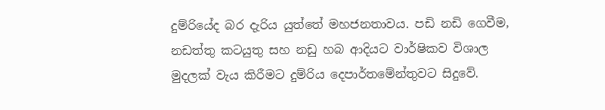දුම්රියේද බර දැරිය යුත්තේ මහජනතාවය. පඩි නඩි ගෙවීම, නඩත්තු කටයුතු සහ නඩු හබ ආදියට වාර්ෂිකව විශාල මුදලක් වැය කිරීමට දුම්රිය දෙපාර්තමේන්තුවට සිදුවේ.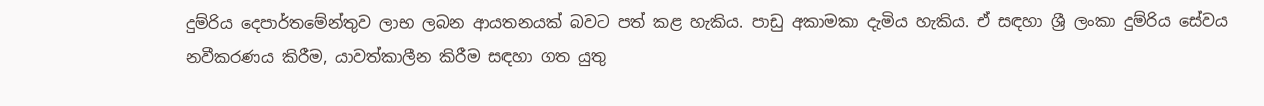දුම්රිය දෙපාර්තමේන්තුව ලාභ ලබන ආයතනයක් බවට පත් කළ හැකිය. පාඩු අකාමකා දැමිය හැකිය. ඒ සඳහා ශ්‍රී ලංකා දුම්රිය සේවය නවීකරණය කිරීම, යාවත්කාලීන කිරීම සඳහා ගත යුතු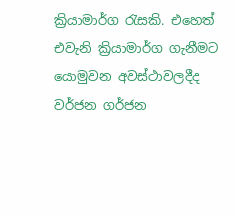ක්‍රියාමාර්ග රැසකි. එහෙත් එවැනි ක්‍රියාමාර්ග ගැනීමට යොමුවන අවස්ථාවලදීද වර්ජන ගර්ජන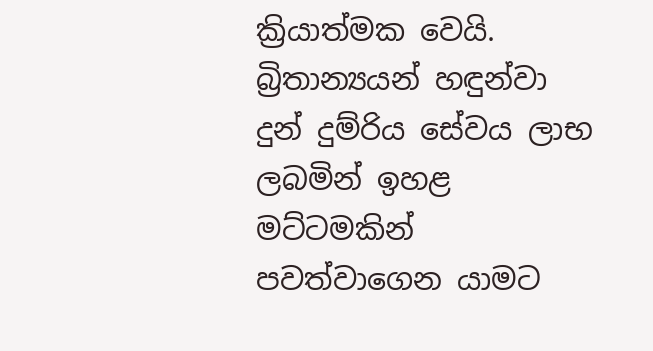ක්‍රියාත්මක වෙයි. බ්‍රිතාන්‍යයන් හඳුන්වා දුන් දුම්රිය සේවය ලාභ ලබමින් ඉහළ මට්ටමකින් පවත්වාගෙන යාමට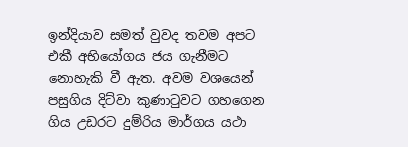ඉන්දියාව සමත් වුවද තවම අපට එකී අභියෝගය ජය ගැනීමට නොහැකි වී ඇත. අවම වශයෙන් පසුගිය දිට්වා කුණාටුවට ගහගෙන ගිය උඩරට දුම්රිය මාර්ගය යථා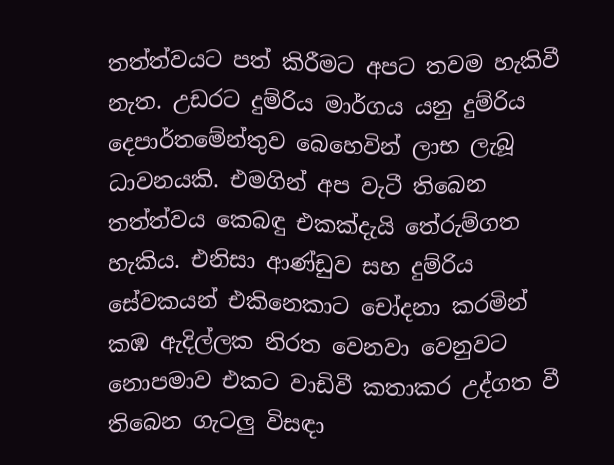තත්ත්වයට පත් කිරීමට අපට තවම හැකිවී නැත. උඩරට දුම්රිය මාර්ගය යනු දුම්රිය දෙපාර්තමේන්තුව බෙහෙවින් ලාභ ලැබූ ධාවනයකි. එමගින් අප වැටී තිබෙන තත්ත්වය කෙබඳු එකක්දැයි තේරුම්ගත හැකිය. එනිසා ආණ්ඩුව සහ දුම්රිය සේවකයන් එකිනෙකාට චෝදනා කරමින් කඹ ඇදිල්ලක නිරත වෙනවා වෙනුවට නොපමාව එකට වාඩිවී කතාකර උද්ගත වී තිබෙන ගැටලු විසඳා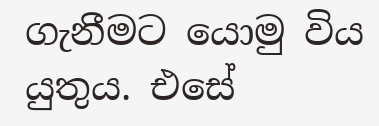ගැනීමට යොමු විය යුතුය. එසේ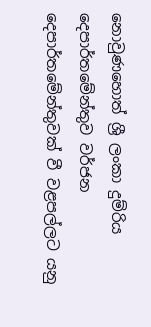නොවුණහොත් ශ්‍රී ලංකා දුම්රිය දෙපාර්තමේන්තුව වර්ජන දෙපාර්තමේන්තුවක් වී වළපල්ලට යනු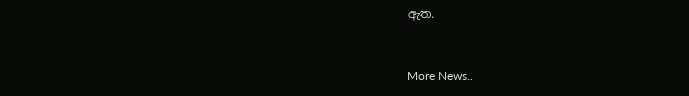ඇත.



More News..